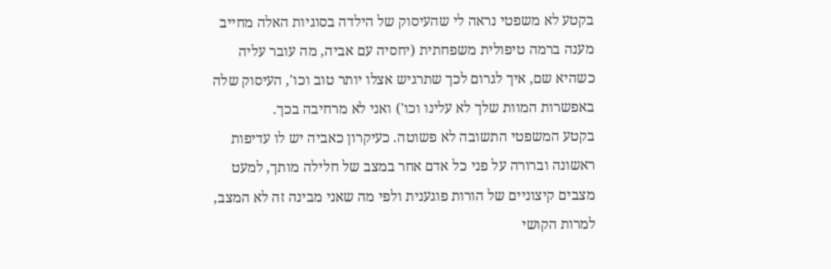בקטע לא משפטי נראה לי שהעיסוק של הילדה בסוגיות האלה מחייב מענה ברמה טיפולית משפחתית (יחסיה עם אביה, מה עובר עליה כשהיא שם, איך לגרום לכך שתרגיש אצלו יותר טוב וכו', העיסוק שלה באפשרות המוות שלך לא עלינו וכו') ואני לא מרחיבה בכך.
בקטע המשפטי התשובה לא פשוטה. כעיקרון כאביה יש לו עדיפות ראשונה וברורה על פני כל אדם אחר במצב של חלילה מותך, למעט מצבים קיצוניים של הורות פוגענית ולפי מה שאני מבינה זה לא המצב, למרות הקושי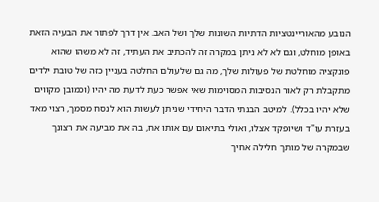הנובע מהאוריינטציות הדתיות השונות שלך ושל האב. אין דרך לפתור את הבעיה הזאת באופן מוחלט, וגם לא לא ניתן במקרה זה להכתיב את העתיד, זה לא משהו שהוא פונקציה מוחלטת של פעולות שלך, מה גם שלעולם החלטה בעניין כזה של טובת ילדים מתקבלת רק לאור הנסיבות המסוימות שאי אפשר כעת לדעת מה יהיו (וכמובן מקווים שלא יהיו בכלל). למיטב הבנתי הדבר היחידי שניתן לעשות הוא לנסח מסמך, רצוי מאד בעזרת עו"ד ושיופקד אצלו, ואולי בתיאום עם אותו אח, בה את מביעה את רצונך שבמקרה של מותך חלילה אחיך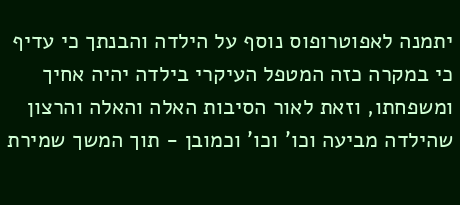יתמנה לאפוטרופוס נוסף על הילדה והבנתך כי עדיף כי במקרה כזה המטפל העיקרי בילדה יהיה אחיך ומשפחתו, וזאת לאור הסיבות האלה והאלה והרצון שהילדה מביעה וכו' וכו' וכמובן - תוך המשך שמירת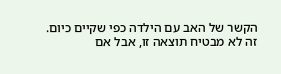הקשר של האב עם הילדה כפי שקיים כיום. זה לא מבטיח תוצאה זו, אבל אם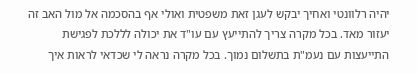יהיה רלוונטי ואחיך יבקש לעגן זאת משפטית ואולי אף בהסכמה אל מול האב זה יעזור מאד. בכל מקרה צריך להתייעץ עם עו"ד את יכולה לללכת לפגישת התייעצות עם נעמ"ת בתשלום נמוך. בכל מקרה נראה לי שכדאי לראות איך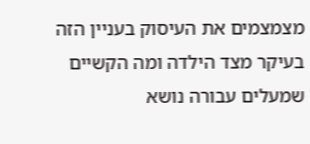מצמצמים את העיסוק בעניין הזה בעיקר מצד הילדה ומה הקשיים שמעלים עבורה נושא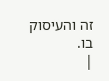זה והעיסוק בו.
|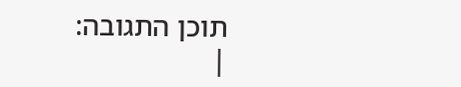תוכן התגובה:
|